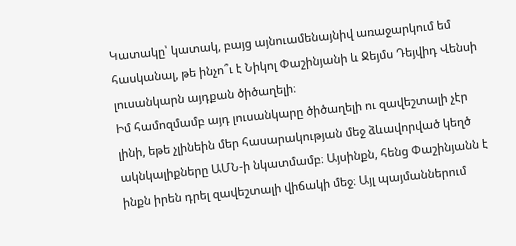Կատակը՝ կատակ, բայց այնուամենայնիվ առաջարկում եմ հասկանալ, թե ինչո՞ւ է Նիկոլ Փաշինյանի և Ջեյմս Դեյվիդ Վենսի լուսանկարն այդքան ծիծաղելի։
Իմ համոզմամբ այդ լուսանկարը ծիծաղելի ու զավեշտալի չէր լինի, եթե չլինեին մեր հասարակության մեջ ձևավորված կեղծ ակնկալիքները ԱՄՆ-ի նկատմամբ։ Այսինքն, հենց Փաշինյանն է ինքն իրեն դրել զավեշտալի վիճակի մեջ։ Այլ պայմաններում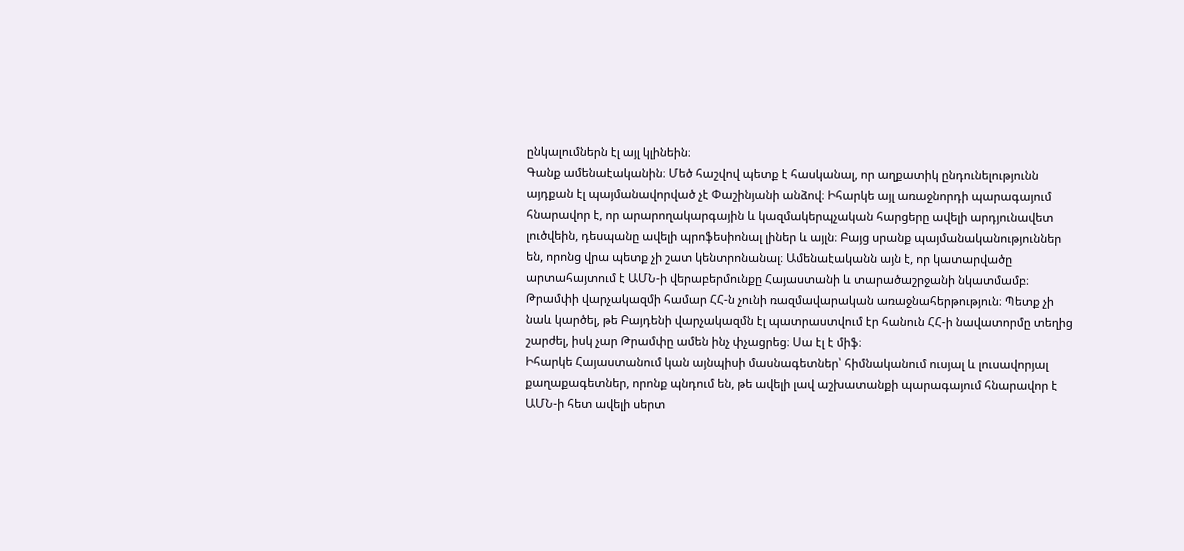ընկալումներն էլ այլ կլինեին։
Գանք ամենաէականին։ Մեծ հաշվով պետք է հասկանալ, որ աղքատիկ ընդունելությունն այդքան էլ պայմանավորված չէ Փաշինյանի անձով։ Իհարկե այլ առաջնորդի պարագայում հնարավոր է, որ արարողակարգային և կազմակերպչական հարցերը ավելի արդյունավետ լուծվեին, դեսպանը ավելի պրոֆեսիոնալ լիներ և այլն։ Բայց սրանք պայմանականություններ են, որոնց վրա պետք չի շատ կենտրոնանալ։ Ամենաէականն այն է, որ կատարվածը արտահայտում է ԱՄՆ-ի վերաբերմունքը Հայաստանի և տարածաշրջանի նկատմամբ։ Թրամփի վարչակազմի համար ՀՀ-ն չունի ռազմավարական առաջնահերթություն։ Պետք չի նաև կարծել, թե Բայդենի վարչակազմն էլ պատրաստվում էր հանուն ՀՀ-ի նավատորմը տեղից շարժել, իսկ չար Թրամփը ամեն ինչ փչացրեց։ Սա էլ է միֆ։
Իհարկե Հայաստանում կան այնպիսի մասնագետներ՝ հիմնականում ուսյալ և լուսավորյալ քաղաքագետներ, որոնք պնդում են, թե ավելի լավ աշխատանքի պարագայում հնարավոր է ԱՄՆ-ի հետ ավելի սերտ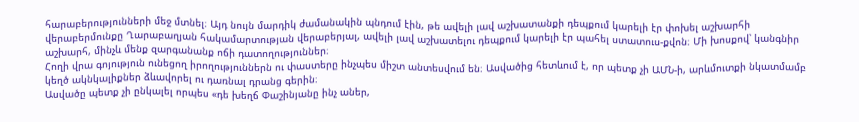հարաբերությունների մեջ մտնել։ Այդ նույն մարդիկ ժամանակին պնդում էին, թե ավելի լավ աշխատանքի դեպքում կարելի էր փոխել աշխարհի վերաբերմունքը Ղարաբաղյան հակամարտության վերաբերյալ, ավելի լավ աշխատելու դեպքում կարելի էր պահել ստատուս-քվոն։ Մի խոսքով՝ կանգնիր աշխարհ, մինչև մենք զարգանանք ոճի դատողություններ։
Հողի վրա գոյություն ունեցող իրողություններն ու փաստերը ինչպես միշտ անտեսվում են։ Ասվածից հետևում է, որ պետք չի ԱՄՆ-ի, արևմուտքի նկատմամբ կեղծ ակնկալիքներ ձևավորել ու դառնալ դրանց գերին։
Ասվածը պետք չի ընկալել որպես «դե խեղճ Փաշինյանը ինչ աներ,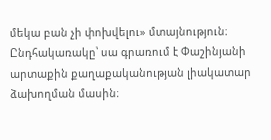մեկա բան չի փոխվելու» մտայնություն։ Ընդհակառակը՝ սա գրառում է Փաշինյանի արտաքին քաղաքականության լիակատար ձախողման մասին։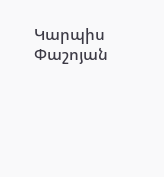Կարպիս Փաշոյան